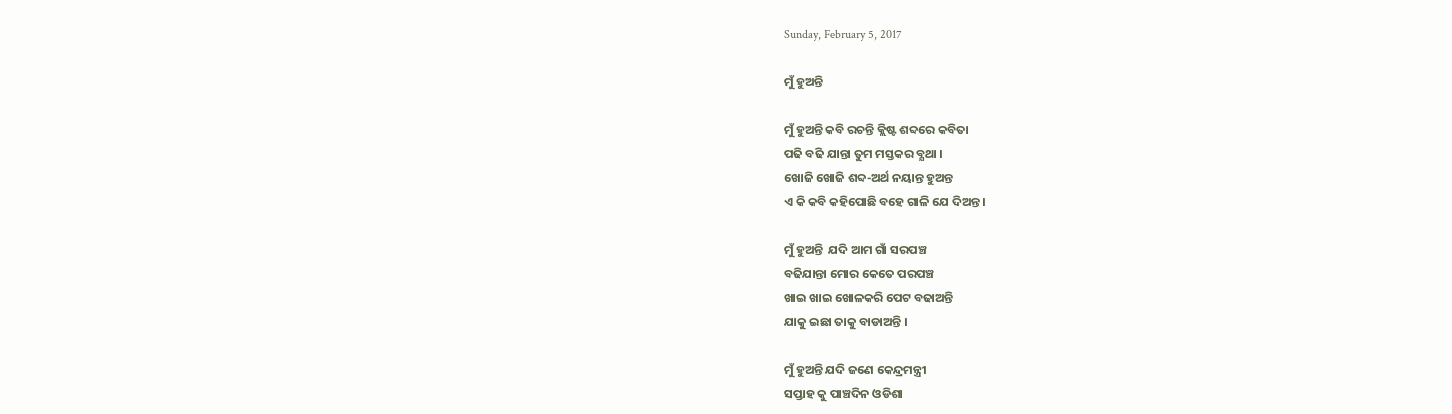Sunday, February 5, 2017

ମୁଁ ହୁଅନ୍ତି

ମୁଁ ହୁଅନ୍ତି କବି ରଚନ୍ତି କ୍ଲିଷ୍ଟ ଶବ୍ଦରେ କବିତା
ପଢି ବଢି ଯାନ୍ତା ତୁମ ମସ୍ତକର ବ୍ଯଥା ।
ଖୋଜି ଖୋଜି ଶବ୍ଦ-ଅର୍ଥ ନୟାନ୍ତ ହୁଅନ୍ତ
ଏ କି କବି କହିପୋଛି ବହେ ଗାଳି ଯେ ଦିଅନ୍ତ ।

ମୁଁ ହୁଅନ୍ତି  ଯଦି ଆମ ଗାଁ ସରପଞ୍ଚ
ବଢିଯାନ୍ତା ମୋର କେତେ ପରପଞ୍ଚ
ଖାଇ ଖାଇ ଖୋଳକରି ପେଟ ବଢାଅନ୍ତି
ଯାକୁ ଇଛା ତାକୁ ବାଡାଅନ୍ତି ।

ମୁଁ ହୁଅନ୍ତି ଯଦି ଜଣେ କେନ୍ଦ୍ରମନ୍ତ୍ରୀ
ସପ୍ତାହ କୁ ପାଞ୍ଚଦିନ ଓଡିଶା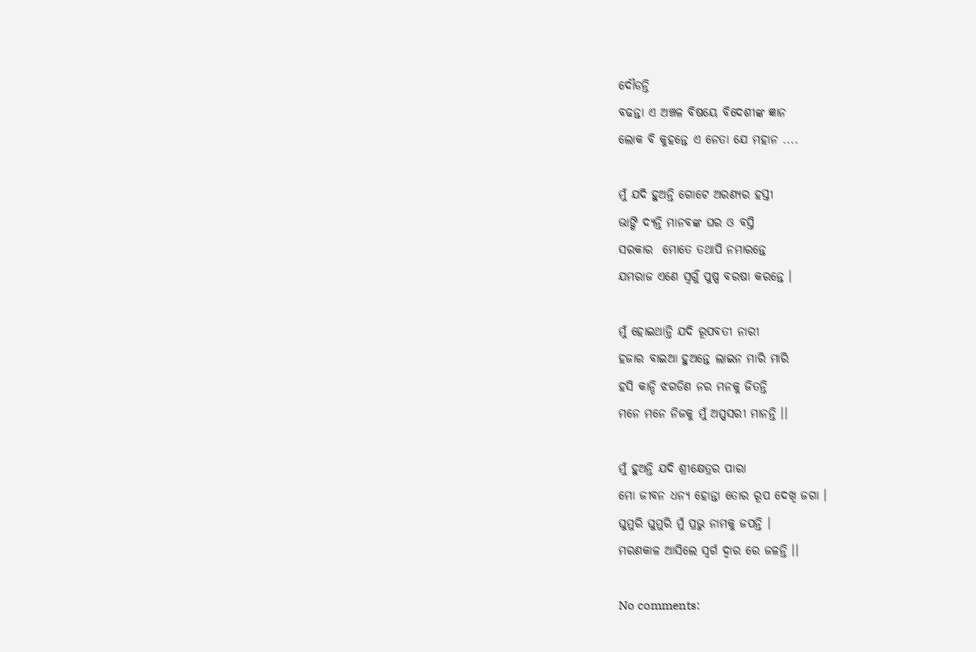ଦୌଡନ୍ତି
ବଢନ୍ତା ଏ ଅଞ୍ଚଳ ବିଷୟେ ବିଦେଶୀଙ୍କ ଜ୍ଞାନ
ଲୋକ ବି କୁହନ୍ତେ ଏ ନେତା ଯେ ମହାନ ....

ମୁଁ ଯଦି ହୁଅନ୍ତି ଗୋଟେ ଅରଣ୍ଯର ହସ୍ତୀ
ଭାଙ୍ଗି ଦ୍ୟନ୍ତି ମାନବଙ୍କ ଘର ଓ ବସ୍ତି
ସରକାର  ମୋତେ ତଥାପି ନମାରନ୍ତେ
ଯମରାଜ ଏଣେ ସ୍ଵର୍ଗୁଁ ପୁଷ୍ପ ବରଷା କରନ୍ତେ ।

ମୁଁ ହୋଇଥାନ୍ତି ଯଦି ରୂପବତୀ ନାରୀ
ହଜାର ବାଇଆ ହୁଅନ୍ତେ ଲାଇନ ମାରି ମାରି
ହସି କାନ୍ଦି ଝଗଡିଣ ନର ମନକୁ ଜିତନ୍ତି
ମନେ ମନେ ନିଜକୁ ମୁଁ ଅପ୍ପସରୀ ମାନନ୍ତି ।।

ମୁଁ ହୁଅନ୍ତି ଯଦି ଶ୍ରୀକ୍ଷେତ୍ରର ପାରା
ମୋ ଜୀବନ ଧନ୍ଯ ହୋନ୍ତା ତୋର ରୂପ ଦେଖି ଜଗା ।
ଘୁମୁରି ଘୁମୁରି ମୁଁ ପ୍ରଭୁ ନାମକୁ ଜପନ୍ତି ।
ମରଣକାଳ ଆସିଲେ ସ୍ବର୍ଗ ଦ୍ବାର ରେ ଜଳନ୍ତି ।।

No comments: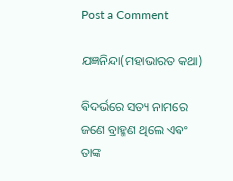Post a Comment

ଯଜ୍ଞନିନ୍ଦା(ମହାଭାରତ କଥା)

ଵିଦର୍ଭରେ ସତ୍ୟ ନାମରେ ଜଣେ ବ୍ରାହ୍ମଣ ଥିଲେ ଏଵଂ ତାଙ୍କ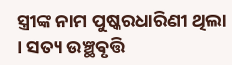ସ୍ତ୍ରୀଙ୍କ ନାମ ପୁଷ୍କରଧାରିଣୀ ଥିଲା । ସତ୍ୟ ଉଞ୍ଛଵୃତ୍ତି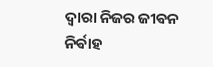ଦ୍ଵାରା ନିଜର ଜୀଵନ ନିର୍ଵାହ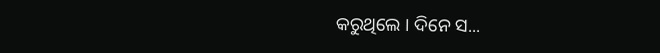କରୁଥିଲେ ‌। ଦିନେ ସ...